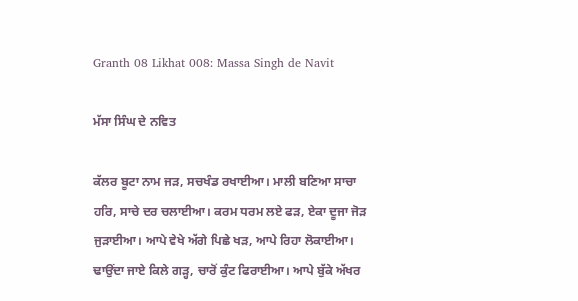Granth 08 Likhat 008: Massa Singh de Navit

ਮੱਸਾ ਸਿੰਘ ਦੇ ਨਵਿਤ

ਕੱਲਰ ਬੂਟਾ ਨਾਮ ਜੜ, ਸਚਖੰਡ ਰਖਾਈਆ। ਮਾਲੀ ਬਣਿਆ ਸਾਚਾ ਹਰਿ, ਸਾਚੇ ਦਰ ਚਲਾਈਆ। ਕਰਮ ਧਰਮ ਲਏ ਫੜ, ਏਕਾ ਦੂਜਾ ਜੋੜ ਜੁੜਾਈਆ। ਆਪੇ ਵੇਖੇ ਅੱਗੇ ਪਿਛੇ ਖੜ, ਆਪੇ ਰਿਹਾ ਲੋਕਾਈਆ। ਢਾਉਂਦਾ ਜਾਏ ਕਿਲੇ ਗੜ੍ਹ, ਚਾਰੋਂ ਕੁੰਟ ਫਿਰਾਈਆ। ਆਪੇ ਬੁੱਕੇ ਅੱਖਰ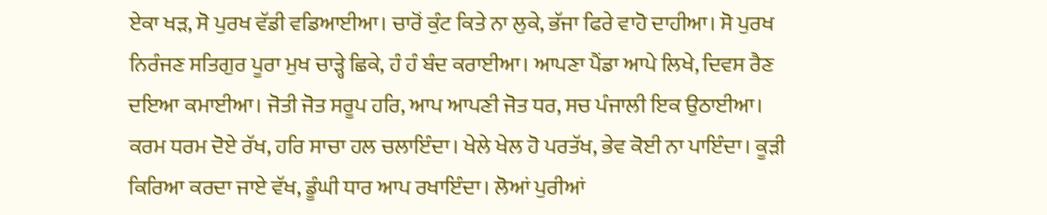ਏਕਾ ਖੜ, ਸੋ ਪੁਰਖ ਵੱਡੀ ਵਡਿਆਈਆ। ਚਾਰੋਂ ਕੁੰਟ ਕਿਤੇ ਨਾ ਲੁਕੇ, ਭੱਜਾ ਫਿਰੇ ਵਾਹੋ ਦਾਹੀਆ। ਸੋ ਪੁਰਖ ਨਿਰੰਜਣ ਸਤਿਗੁਰ ਪੂਰਾ ਮੁਖ ਚਾੜ੍ਹੇ ਛਿਕੇ, ਹੰ ਹੰ ਬੰਦ ਕਰਾਈਆ। ਆਪਣਾ ਪੈਂਡਾ ਆਪੇ ਲਿਖੇ, ਦਿਵਸ ਰੈਣ ਦਇਆ ਕਮਾਈਆ। ਜੋਤੀ ਜੋਤ ਸਰੂਪ ਹਰਿ, ਆਪ ਆਪਣੀ ਜੋਤ ਧਰ, ਸਚ ਪੰਜਾਲੀ ਇਕ ਉਠਾਈਆ। ਕਰਮ ਧਰਮ ਦੋਏ ਰੱਖ, ਹਰਿ ਸਾਚਾ ਹਲ ਚਲਾਇੰਦਾ। ਖੇਲੇ ਖੇਲ ਹੋ ਪਰਤੱਖ, ਭੇਵ ਕੋਈ ਨਾ ਪਾਇੰਦਾ। ਕੂੜੀ ਕਿਰਿਆ ਕਰਦਾ ਜਾਏ ਵੱਖ, ਡੂੰਘੀ ਧਾਰ ਆਪ ਰਖਾਇੰਦਾ। ਲੋਆਂ ਪੁਰੀਆਂ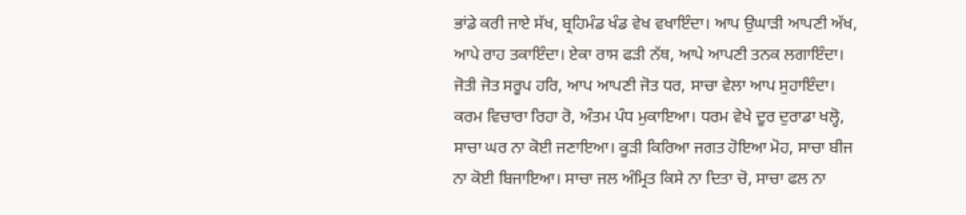ਭਾਂਡੇ ਕਰੀ ਜਾਏ ਸੱਖ, ਬ੍ਰਹਿਮੰਡ ਖੰਡ ਵੇਖ ਵਖਾਇੰਦਾ। ਆਪ ਉਘਾੜੀ ਆਪਣੀ ਅੱਖ, ਆਪੇ ਰਾਹ ਤਕਾਇੰਦਾ। ਏਕਾ ਰਾਸ ਫੜੀ ਨੱਥ, ਆਪੇ ਆਪਣੀ ਤਨਕ ਲਗਾਇੰਦਾ। ਜੋਤੀ ਜੋਤ ਸਰੂਪ ਹਰਿ, ਆਪ ਆਪਣੀ ਜੋਤ ਧਰ, ਸਾਚਾ ਵੇਲਾ ਆਪ ਸੁਹਾਇੰਦਾ। ਕਰਮ ਵਿਚਾਰਾ ਰਿਹਾ ਰੋ, ਅੰਤਮ ਪੰਧ ਮੁਕਾਇਆ। ਧਰਮ ਵੇਖੇ ਦੂਰ ਦੁਰਾਡਾ ਖਲ੍ਹੋ, ਸਾਚਾ ਘਰ ਨਾ ਕੋਈ ਜਣਾਇਆ। ਕੂੜੀ ਕਿਰਿਆ ਜਗਤ ਹੋਇਆ ਮੋਹ, ਸਾਚਾ ਬੀਜ ਨਾ ਕੋਈ ਬਿਜਾਇਆ। ਸਾਚਾ ਜਲ ਅੰਮ੍ਰਿਤ ਕਿਸੇ ਨਾ ਦਿਤਾ ਚੋ, ਸਾਚਾ ਫਲ ਨਾ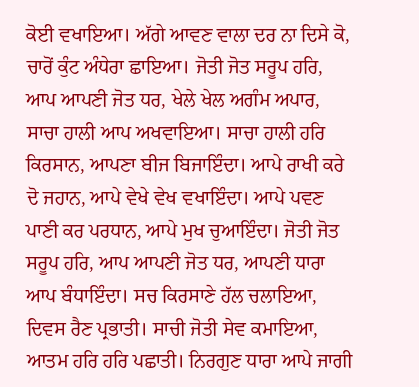ਕੋਈ ਵਖਾਇਆ। ਅੱਗੇ ਆਵਣ ਵਾਲਾ ਦਰ ਨਾ ਦਿਸੇ ਕੋ, ਚਾਰੋਂ ਕੁੰਟ ਅੰਧੇਰਾ ਛਾਇਆ। ਜੋਤੀ ਜੋਤ ਸਰੂਪ ਹਰਿ, ਆਪ ਆਪਣੀ ਜੋਤ ਧਰ, ਖੇਲੇ ਖੇਲ ਅਗੰਮ ਅਪਾਰ, ਸਾਚਾ ਹਾਲੀ ਆਪ ਅਖਵਾਇਆ। ਸਾਚਾ ਹਾਲੀ ਹਰਿ ਕਿਰਸਾਨ, ਆਪਣਾ ਬੀਜ ਬਿਜਾਇੰਦਾ। ਆਪੇ ਰਾਖੀ ਕਰੇ ਦੋ ਜਹਾਨ, ਆਪੇ ਵੇਖੇ ਵੇਖ ਵਖਾਇੰਦਾ। ਆਪੇ ਪਵਣ ਪਾਣੀ ਕਰ ਪਰਧਾਨ, ਆਪੇ ਮੁਖ ਚੁਆਇੰਦਾ। ਜੋਤੀ ਜੋਤ ਸਰੂਪ ਹਰਿ, ਆਪ ਆਪਣੀ ਜੋਤ ਧਰ, ਆਪਣੀ ਧਾਰਾ ਆਪ ਬੰਧਾਇੰਦਾ। ਸਚ ਕਿਰਸਾਣੇ ਹੱਲ ਚਲਾਇਆ, ਦਿਵਸ ਰੈਣ ਪ੍ਰਭਾਤੀ। ਸਾਚੀ ਜੋਤੀ ਸੇਵ ਕਮਾਇਆ, ਆਤਮ ਹਰਿ ਹਰਿ ਪਛਾਤੀ। ਨਿਰਗੁਣ ਧਾਰਾ ਆਪੇ ਜਾਗੀ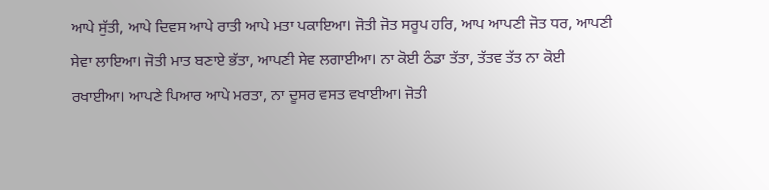ਆਪੇ ਸੁੱਤੀ, ਆਪੇ ਦਿਵਸ ਆਪੇ ਰਾਤੀ ਆਪੇ ਮਤਾ ਪਕਾਇਆ। ਜੋਤੀ ਜੋਤ ਸਰੂਪ ਹਰਿ, ਆਪ ਆਪਣੀ ਜੋਤ ਧਰ, ਆਪਣੀ ਸੇਵਾ ਲਾਇਆ। ਜੋਤੀ ਮਾਤ ਬਣਾਏ ਭੱਤਾ, ਆਪਣੀ ਸੇਵ ਲਗਾਈਆ। ਨਾ ਕੋਈ ਠੰਡਾ ਤੱਤਾ, ਤੱਤਵ ਤੱਤ ਨਾ ਕੋਈ ਰਖਾਈਆ। ਆਪਣੇ ਪਿਆਰ ਆਪੇ ਮਰਤਾ, ਨਾ ਦੂਸਰ ਵਸਤ ਵਖਾਈਆ। ਜੋਤੀ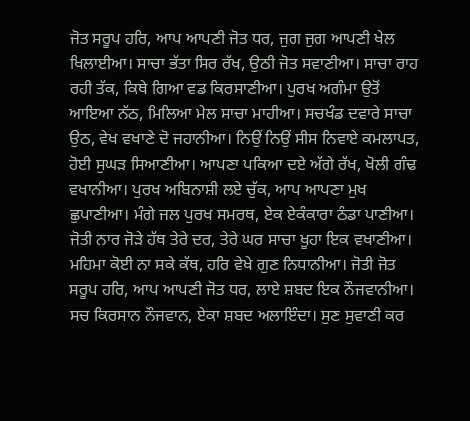ਜੋਤ ਸਰੂਪ ਹਰਿ, ਆਪ ਆਪਣੀ ਜੋਤ ਧਰ, ਜੁਗ ਜੁਗ ਆਪਣੀ ਖੇਲ ਖਿਲਾਈਆ। ਸਾਚਾ ਭੱਤਾ ਸਿਰ ਰੱਖ, ਉਠੀ ਜੋਤ ਸਵਾਣੀਆ। ਸਾਚਾ ਰਾਹ ਰਹੀ ਤੱਕ, ਕਿਥੇ ਗਿਆ ਵਡ ਕਿਰਸਾਣੀਆ। ਪੁਰਖ ਅਗੰਮਾ ਉਤੋਂ ਆਇਆ ਨੱਠ, ਮਿਲਿਆ ਮੇਲ ਸਾਚਾ ਮਾਹੀਆ। ਸਚਖੰਡ ਦਵਾਰੇ ਸਾਚਾ ਉਠ, ਵੇਖ ਵਖਾਣੇ ਦੋ ਜਹਾਨੀਆ। ਨਿਉਂ ਨਿਉਂ ਸੀਸ ਨਿਵਾਏ ਕਮਲਾਪਤ, ਹੋਈ ਸੁਘੜ ਸਿਆਣੀਆ। ਆਪਣਾ ਪਕਿਆ ਦਏ ਅੱਗੇ ਰੱਖ, ਖੋਲੀ ਗੰਢ ਵਖਾਨੀਆ। ਪੁਰਖ ਅਬਿਨਾਸ਼ੀ ਲਏ ਚੁੱਕ, ਆਪ ਆਪਣਾ ਮੁਖ ਛੁਪਾਣੀਆ। ਮੰਗੇ ਜਲ ਪੁਰਖ ਸਮਰਥ, ਏਕ ਏਕੰਕਾਰਾ ਠੰਡਾ ਪਾਣੀਆ। ਜੋਤੀ ਨਾਰ ਜੋੜੇ ਹੱਥ ਤੇਰੇ ਦਰ, ਤੇਰੇ ਘਰ ਸਾਚਾ ਖੂਹਾ ਇਕ ਵਖਾਣੀਆ। ਮਹਿਮਾ ਕੋਈ ਨਾ ਸਕੇ ਕੱਥ, ਹਰਿ ਵੇਖੇ ਗੁਣ ਨਿਧਾਨੀਆ। ਜੋਤੀ ਜੋਤ ਸਰੂਪ ਹਰਿ, ਆਪ ਆਪਣੀ ਜੋਤ ਧਰ, ਲਾਏ ਸ਼ਬਦ ਇਕ ਨੌਜਵਾਨੀਆ। ਸਚ ਕਿਰਸਾਨ ਨੌਜਵਾਨ, ਏਕਾ ਸ਼ਬਦ ਅਲਾਇੰਦਾ। ਸੁਣ ਸੁਵਾਣੀ ਕਰ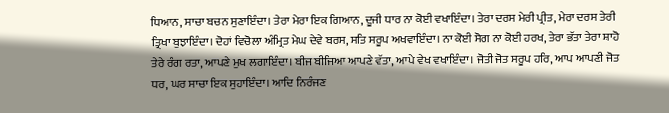ਧਿਆਨ, ਸਾਚਾ ਬਚਨ ਸੁਣਾਇੰਦਾ। ਤੇਰਾ ਮੇਰਾ ਇਕ ਗਿਆਨ, ਦੂਜੀ ਧਾਰ ਨਾ ਕੋਈ ਵਖਾਇੰਦਾ। ਤੇਰਾ ਦਰਸ ਮੇਰੀ ਪ੍ਰੀਤ, ਮੇਰਾ ਦਰਸ ਤੇਰੀ ਤ੍ਰਿਖਾ ਬੁਝਾਇੰਦਾ। ਦੋਹਾਂ ਵਿਚੋਲਾ ਅੰਮ੍ਰਿਤ ਮੇਘ ਦੇਵੇ ਬਰਸ, ਸਤਿ ਸਰੂਪ ਅਖਵਾਇੰਦਾ। ਨਾ ਕੋਈ ਸੋਗ ਨਾ ਕੋਈ ਹਰਖ, ਤੇਰਾ ਭੱਤਾ ਤੇਰਾ ਸ਼ਾਹੋ ਤੇਰੇ ਰੰਗ ਰਤਾ, ਆਪਣੇ ਮੁਖ ਲਗਾਇੰਦਾ। ਬੀਜ ਬੀਜਿਆ ਆਪਣੇ ਵੱਤਾ, ਆਪੇ ਵੇਖ ਵਖਾਇੰਦਾ। ਜੋਤੀ ਜੋਤ ਸਰੂਪ ਹਰਿ, ਆਪ ਆਪਣੀ ਜੋਤ ਧਰ, ਘਰ ਸਾਚਾ ਇਕ ਸੁਹਾਇੰਦਾ। ਆਦਿ ਨਿਰੰਜਣ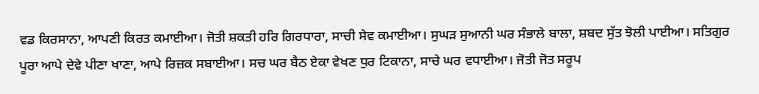ਵਡ ਕਿਰਸਾਨਾ, ਆਪਣੀ ਕਿਰਤ ਕਮਾਈਆ। ਜੋਤੀ ਸ਼ਕਤੀ ਹਰਿ ਗਿਰਧਾਰਾ, ਸਾਚੀ ਸੇਵ ਕਮਾਈਆ। ਸੁਘੜ ਸੁਆਨੀ ਘਰ ਸੰਭਾਲੇ ਬਾਲਾ, ਸ਼ਬਦ ਸੁੱਤ ਝੋਲੀ ਪਾਈਆ। ਸਤਿਗੁਰ ਪੂਰਾ ਆਪੇ ਦੇਵੇ ਪੀਣਾ ਖਾਣਾ, ਆਪੇ ਰਿਜ਼ਕ ਸਬਾਈਆ। ਸਚ ਘਰ ਬੈਠ ਏਕਾ ਵੇਖਣ ਧੁਰ ਟਿਕਾਨਾ, ਸਾਚੇ ਘਰ ਵਧਾਈਆ। ਜੋਤੀ ਜੋਤ ਸਰੂਪ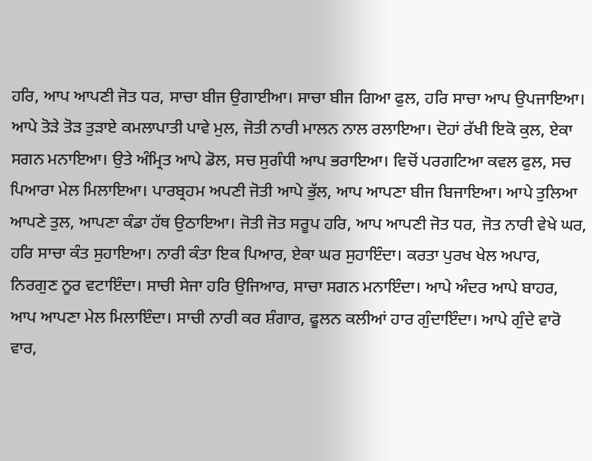ਹਰਿ, ਆਪ ਆਪਣੀ ਜੋਤ ਧਰ, ਸਾਚਾ ਬੀਜ ਉਗਾਈਆ। ਸਾਚਾ ਬੀਜ ਗਿਆ ਫੁਲ, ਹਰਿ ਸਾਚਾ ਆਪ ਉਪਜਾਇਆ। ਆਪੇ ਤੋੜੇ ਤੋੜ ਤੁੜਾਏ ਕਮਲਾਪਾਤੀ ਪਾਵੇ ਮੁਲ, ਜੋਤੀ ਨਾਰੀ ਮਾਲਨ ਨਾਲ ਰਲਾਇਆ। ਦੋਹਾਂ ਰੱਖੀ ਇਕੋ ਕੁਲ, ਏਕਾ ਸਗਨ ਮਨਾਇਆ। ਉਤੇ ਅੰਮ੍ਰਿਤ ਆਪੇ ਡੋਲ, ਸਚ ਸੁਗੰਧੀ ਆਪ ਭਰਾਇਆ। ਵਿਚੋਂ ਪਰਗਟਿਆ ਕਵਲ ਫੁਲ, ਸਚ ਪਿਆਰਾ ਮੇਲ ਮਿਲਾਇਆ। ਪਾਰਬ੍ਰਹਮ ਅਪਣੀ ਜੋਤੀ ਆਪੇ ਭੁੱਲ, ਆਪ ਆਪਣਾ ਬੀਜ ਬਿਜਾਇਆ। ਆਪੇ ਤੁਲਿਆ ਆਪਣੇ ਤੁਲ, ਆਪਣਾ ਕੰਡਾ ਹੱਥ ਉਠਾਇਆ। ਜੋਤੀ ਜੋਤ ਸਰੂਪ ਹਰਿ, ਆਪ ਆਪਣੀ ਜੋਤ ਧਰ, ਜੋਤ ਨਾਰੀ ਵੇਖੇ ਘਰ, ਹਰਿ ਸਾਚਾ ਕੰਤ ਸੁਹਾਇਆ। ਨਾਰੀ ਕੰਤਾ ਇਕ ਪਿਆਰ, ਏਕਾ ਘਰ ਸੁਹਾਇੰਦਾ। ਕਰਤਾ ਪੁਰਖ ਖੇਲ ਅਪਾਰ, ਨਿਰਗੁਣ ਨੂਰ ਵਟਾਇੰਦਾ। ਸਾਚੀ ਸੇਜਾ ਹਰਿ ਉਜਿਆਰ, ਸਾਚਾ ਸਗਨ ਮਨਾਇੰਦਾ। ਆਪੇ ਅੰਦਰ ਆਪੇ ਬਾਹਰ, ਆਪ ਆਪਣਾ ਮੇਲ ਮਿਲਾਇੰਦਾ। ਸਾਚੀ ਨਾਰੀ ਕਰ ਸ਼ੰਗਾਰ, ਫੂਲਨ ਕਲੀਆਂ ਹਾਰ ਗੁੰਦਾਇੰਦਾ। ਆਪੇ ਗੁੰਦੇ ਵਾਰੋ ਵਾਰ,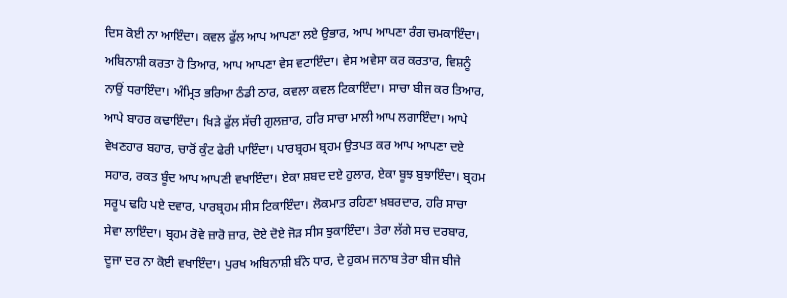ਦਿਸ ਕੋਈ ਨਾ ਆਇੰਦਾ। ਕਵਲ ਫੁੱਲ ਆਪ ਆਪਣਾ ਲਏ ਉਭਾਰ, ਆਪ ਆਪਣਾ ਰੰਗ ਚਮਕਾਇੰਦਾ। ਅਬਿਨਾਸ਼ੀ ਕਰਤਾ ਹੋ ਤਿਆਰ, ਆਪ ਆਪਣਾ ਵੇਸ ਵਟਾਇੰਦਾ। ਵੇਸ ਅਵੇਸਾ ਕਰ ਕਰਤਾਰ, ਵਿਸ਼ਨੂੰ ਨਾਉਂ ਧਰਾਇੰਦਾ। ਅੰਮ੍ਰਿਤ ਭਰਿਆ ਠੰਡੀ ਠਾਰ, ਕਵਲਾ ਕਵਲ ਟਿਕਾਇੰਦਾ। ਸਾਚਾ ਬੀਜ ਕਰ ਤਿਆਰ, ਆਪੇ ਬਾਹਰ ਕਢਾਇੰਦਾ। ਖਿੜੇ ਫੁੱਲ ਸੱਚੀ ਗੁਲਜ਼ਾਰ, ਹਰਿ ਸਾਚਾ ਮਾਲੀ ਆਪ ਲਗਾਇੰਦਾ। ਆਪੇ ਵੇਖਣਹਾਰ ਬਹਾਰ, ਚਾਰੋਂ ਕੁੰਟ ਫੇਰੀ ਪਾਇੰਦਾ। ਪਾਰਬ੍ਰਹਮ ਬ੍ਰਹਮ ਉਤਪਤ ਕਰ ਆਪ ਆਪਣਾ ਦਏ ਸਹਾਰ, ਰਕਤ ਬੂੰਦ ਆਪ ਆਪਣੀ ਵਖਾਇੰਦਾ। ਏਕਾ ਸ਼ਬਦ ਦਏ ਹੁਲਾਰ, ਏਕਾ ਬੂਝ ਬੁਝਾਇੰਦਾ। ਬ੍ਰਹਮ ਸਰੂਪ ਢਹਿ ਪਏ ਦਵਾਰ, ਪਾਰਬ੍ਰਹਮ ਸੀਸ ਟਿਕਾਇੰਦਾ। ਲੋਕਮਾਤ ਰਹਿਣਾ ਖ਼ਬਰਦਾਰ, ਹਰਿ ਸਾਚਾ ਸੇਵਾ ਲਾਇੰਦਾ। ਬ੍ਰਹਮ ਰੋਵੇ ਜ਼ਾਰੋ ਜ਼ਾਰ, ਦੋਏ ਦੋਏ ਜੋੜ ਸੀਸ ਝੁਕਾਇੰਦਾ। ਤੇਰਾ ਲੱਗੇ ਸਚ ਦਰਬਾਰ, ਦੂਜਾ ਦਰ ਨਾ ਕੋਈ ਵਖਾਇੰਦਾ। ਪੁਰਖ ਅਬਿਨਾਸ਼ੀ ਬੰਨੇ ਧਾਰ, ਦੇ ਹੁਕਮ ਜਨਾਬ ਤੇਰਾ ਬੀਜ ਬੀਜੇ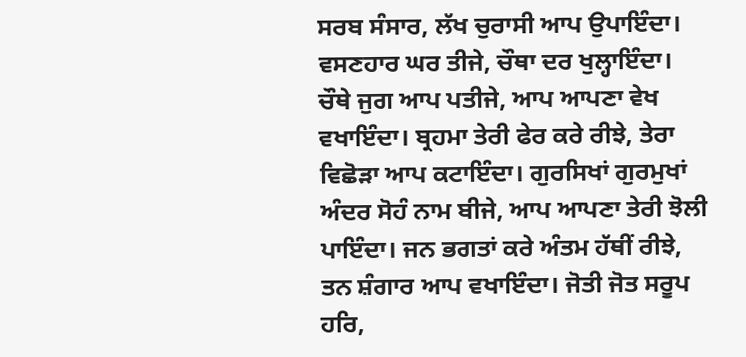ਸਰਬ ਸੰਸਾਰ, ਲੱਖ ਚੁਰਾਸੀ ਆਪ ਉਪਾਇੰਦਾ। ਵਸਣਹਾਰ ਘਰ ਤੀਜੇ, ਚੌਥਾ ਦਰ ਖੁਲ੍ਹਾਇੰਦਾ। ਚੌਥੇ ਜੁਗ ਆਪ ਪਤੀਜੇ, ਆਪ ਆਪਣਾ ਵੇਖ ਵਖਾਇੰਦਾ। ਬ੍ਰਹਮਾ ਤੇਰੀ ਫੇਰ ਕਰੇ ਰੀਝੇ, ਤੇਰਾ ਵਿਛੋੜਾ ਆਪ ਕਟਾਇੰਦਾ। ਗੁਰਸਿਖਾਂ ਗੁਰਮੁਖਾਂ ਅੰਦਰ ਸੋਹੰ ਨਾਮ ਬੀਜੇ, ਆਪ ਆਪਣਾ ਤੇਰੀ ਝੋਲੀ ਪਾਇੰਦਾ। ਜਨ ਭਗਤਾਂ ਕਰੇ ਅੰਤਮ ਹੱਥੀਂ ਰੀਝੇ, ਤਨ ਸ਼ੰਗਾਰ ਆਪ ਵਖਾਇੰਦਾ। ਜੋਤੀ ਜੋਤ ਸਰੂਪ ਹਰਿ,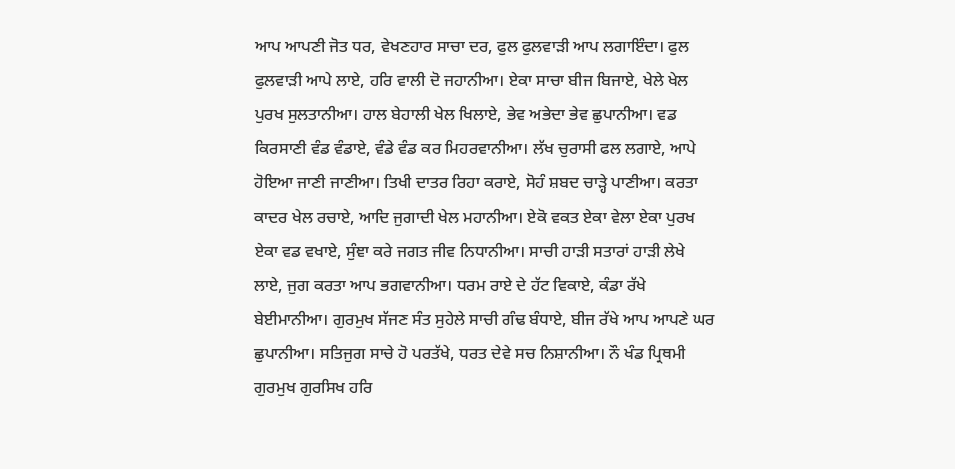ਆਪ ਆਪਣੀ ਜੋਤ ਧਰ, ਵੇਖਣਹਾਰ ਸਾਚਾ ਦਰ, ਫੁਲ ਫੁਲਵਾੜੀ ਆਪ ਲਗਾਇੰਦਾ। ਫੁਲ ਫੁਲਵਾੜੀ ਆਪੇ ਲਾਏ, ਹਰਿ ਵਾਲੀ ਦੋ ਜਹਾਨੀਆ। ਏਕਾ ਸਾਚਾ ਬੀਜ ਬਿਜਾਏ, ਖੇਲੇ ਖੇਲ ਪੁਰਖ ਸੁਲਤਾਨੀਆ। ਹਾਲ ਬੇਹਾਲੀ ਖੇਲ ਖਿਲਾਏ, ਭੇਵ ਅਭੇਦਾ ਭੇਵ ਛੁਪਾਨੀਆ। ਵਡ ਕਿਰਸਾਣੀ ਵੰਡ ਵੰਡਾਏ, ਵੰਡੇ ਵੰਡ ਕਰ ਮਿਹਰਵਾਨੀਆ। ਲੱਖ ਚੁਰਾਸੀ ਫਲ ਲਗਾਏ, ਆਪੇ ਹੋਇਆ ਜਾਣੀ ਜਾਣੀਆ। ਤਿਖੀ ਦਾਤਰ ਰਿਹਾ ਕਰਾਏ, ਸੋਹੰ ਸ਼ਬਦ ਚਾੜ੍ਹੇ ਪਾਣੀਆ। ਕਰਤਾ ਕਾਦਰ ਖੇਲ ਰਚਾਏ, ਆਦਿ ਜੁਗਾਦੀ ਖੇਲ ਮਹਾਨੀਆ। ਏਕੋ ਵਕਤ ਏਕਾ ਵੇਲਾ ਏਕਾ ਪੁਰਖ ਏਕਾ ਵਡ ਵਖਾਏ, ਸੁੰਞਾ ਕਰੇ ਜਗਤ ਜੀਵ ਨਿਧਾਨੀਆ। ਸਾਚੀ ਹਾੜੀ ਸਤਾਰਾਂ ਹਾੜੀ ਲੇਖੇ ਲਾਏ, ਜੁਗ ਕਰਤਾ ਆਪ ਭਗਵਾਨੀਆ। ਧਰਮ ਰਾਏ ਦੇ ਹੱਟ ਵਿਕਾਏ, ਕੰਡਾ ਰੱਖੇ ਬੇਈਮਾਨੀਆ। ਗੁਰਮੁਖ ਸੱਜਣ ਸੰਤ ਸੁਹੇਲੇ ਸਾਚੀ ਗੰਢ ਬੰਧਾਏ, ਬੀਜ ਰੱਖੇ ਆਪ ਆਪਣੇ ਘਰ ਛੁਪਾਨੀਆ। ਸਤਿਜੁਗ ਸਾਚੇ ਹੋ ਪਰਤੱਖੇ, ਧਰਤ ਦੇਵੇ ਸਚ ਨਿਸ਼ਾਨੀਆ। ਨੌ ਖੰਡ ਪ੍ਰਿਥਮੀ ਗੁਰਮੁਖ ਗੁਰਸਿਖ ਹਰਿ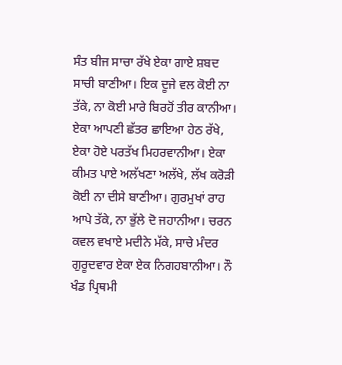ਸੰਤ ਬੀਜ ਸਾਚਾ ਰੱਖੇ ਏਕਾ ਗਾਏ ਸ਼ਬਦ ਸਾਚੀ ਬਾਣੀਆ। ਇਕ ਦੂਜੇ ਵਲ ਕੋਈ ਨਾ ਤੱਕੇ, ਨਾ ਕੋਈ ਮਾਰੇ ਬਿਰਹੋਂ ਤੀਰ ਕਾਨੀਆ। ਏਕਾ ਆਪਣੀ ਛੱਤਰ ਛਾਇਆ ਹੇਠ ਰੱਖੇ, ਏਕਾ ਹੋਏ ਪਰਤੱਖ ਮਿਹਰਵਾਨੀਆ। ਏਕਾ ਕੀਮਤ ਪਾਏ ਅਲੱਖਣਾ ਅਲੱਖੇ, ਲੱਖ ਕਰੋੜੀ ਕੋਈ ਨਾ ਦੀਸੇ ਬਾਣੀਆ। ਗੁਰਮੁਖਾਂ ਰਾਹ ਆਪੇ ਤੱਕੇ, ਨਾ ਭੁੱਲੇ ਦੋ ਜਹਾਨੀਆ। ਚਰਨ ਕਵਲ ਵਖਾਏ ਮਦੀਨੇ ਮੱਕੇ, ਸਾਚੇ ਮੰਦਰ ਗੁਰੂਦਵਾਰ ਏਕਾ ਏਕ ਨਿਗਹਬਾਨੀਆ। ਨੌ ਖੰਡ ਪ੍ਰਿਥਮੀ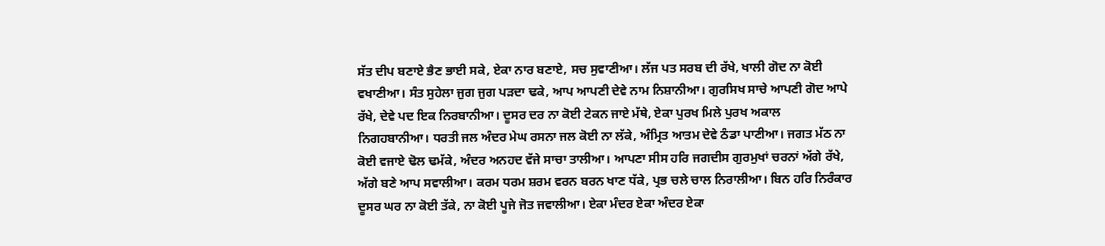ਸੱਤ ਦੀਪ ਬਣਾਏ ਭੈਣ ਭਾਈ ਸਕੇ, ਏਕਾ ਨਾਰ ਬਣਾਏ, ਸਚ ਸੁਵਾਣੀਆ। ਲੱਜ ਪਤ ਸਰਬ ਦੀ ਰੱਖੇ, ਖਾਲੀ ਗੋਦ ਨਾ ਕੋਈ ਵਖਾਣੀਆ। ਸੰਤ ਸੁਹੇਲਾ ਜੁਗ ਜੁਗ ਪੜਦਾ ਢਕੇ, ਆਪ ਆਪਣੀ ਦੇਵੇ ਨਾਮ ਨਿਸ਼ਾਨੀਆ। ਗੁਰਸਿਖ ਸਾਚੇ ਆਪਣੀ ਗੋਦ ਆਪੇ ਰੱਖੇ, ਦੇਵੇ ਪਦ ਇਕ ਨਿਰਬਾਨੀਆ। ਦੂਸਰ ਦਰ ਨਾ ਕੋਈ ਟੇਕਨ ਜਾਏ ਮੱਥੇ, ਏਕਾ ਪੁਰਖ ਮਿਲੇ ਪੁਰਖ ਅਕਾਲ ਨਿਗਹਬਾਨੀਆ। ਧਰਤੀ ਜਲ ਅੰਦਰ ਮੇਘ ਰਸਨਾ ਜਲ ਕੋਈ ਨਾ ਲੱਕੇ, ਅੰਮ੍ਰਿਤ ਆਤਮ ਦੇਵੇ ਠੰਡਾ ਪਾਣੀਆ। ਜਗਤ ਮੱਠ ਨਾ ਕੋਈ ਵਜਾਏ ਢੋਲ ਢਮੱਕੇ, ਅੰਦਰ ਅਨਹਦ ਵੱਜੇ ਸਾਚਾ ਤਾਲੀਆ। ਆਪਣਾ ਸੀਸ ਹਰਿ ਜਗਦੀਸ ਗੁਰਮੁਖਾਂ ਚਰਨਾਂ ਅੱਗੇ ਰੱਖੇ, ਅੱਗੇ ਬਣੇ ਆਪ ਸਵਾਲੀਆ। ਕਰਮ ਧਰਮ ਸ਼ਰਮ ਵਰਨ ਬਰਨ ਖਾਣ ਧੱਕੇ, ਪ੍ਰਭ ਚਲੇ ਚਾਲ ਨਿਰਾਲੀਆ। ਬਿਨ ਹਰਿ ਨਿਰੰਕਾਰ ਦੂਸਰ ਘਰ ਨਾ ਕੋਈ ਤੱਕੇ, ਨਾ ਕੋਈ ਪੂਜੇ ਜੋਤ ਜਵਾਲੀਆ। ਏਕਾ ਮੰਦਰ ਏਕਾ ਅੰਦਰ ਏਕਾ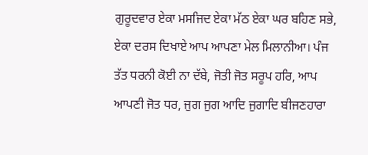ਗੁਰੂਦਵਾਰ ਏਕਾ ਮਸਜਿਦ ਏਕਾ ਮੱਠ ਏਕਾ ਘਰ ਬਹਿਣ ਸਭੇ, ਏਕਾ ਦਰਸ ਦਿਖਾਏ ਆਪ ਆਪਣਾ ਮੇਲ ਮਿਲਾਨੀਆ। ਪੰਜ ਤੱਤ ਧਰਨੀ ਕੋਈ ਨਾ ਦੱਬੇ, ਜੋਤੀ ਜੋਤ ਸਰੂਪ ਹਰਿ, ਆਪ ਆਪਣੀ ਜੋਤ ਧਰ, ਜੁਗ ਜੁਗ ਆਦਿ ਜੁਗਾਦਿ ਬੀਜਣਹਾਰਾ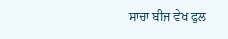ਸਾਚਾ ਬੀਜ ਵੇਖ ਫੁਲ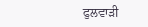ਫੁਲਵਾੜੀ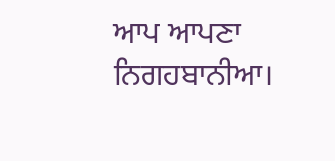ਆਪ ਆਪਣਾ ਨਿਗਹਬਾਨੀਆ।